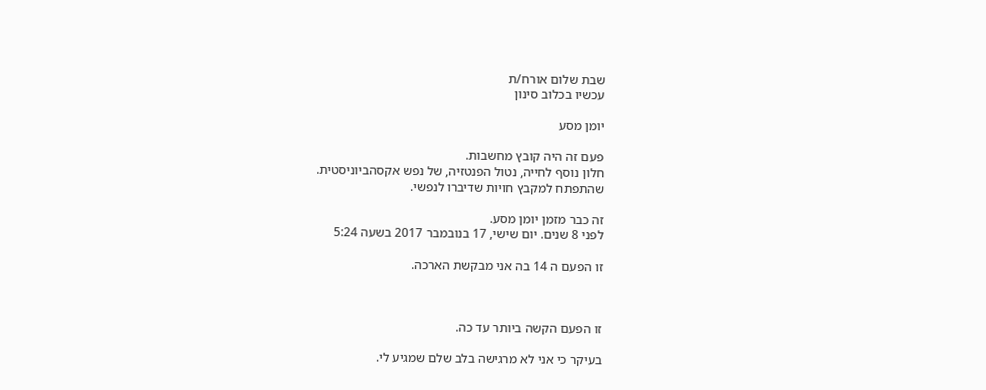שבת שלום אורח/ת
עכשיו בכלוב סינון

יומן מסע

פעם זה היה קובץ מחשבות.
חלון נוסף לחייה, נטול הפנטזיה, של נפש אקסהביוניסטית.
שהתפתח למקבץ חויות שדיברו לנפשי.

זה כבר מזמן יומן מסע.
לפני 8 שנים. יום שישי, 17 בנובמבר 2017 בשעה 5:24

זו הפעם ה 14 בה אני מבקשת הארכה.



זו הפעם הקשה ביותר עד כה.

בעיקר כי אני לא מרגישה בלב שלם שמגיע לי.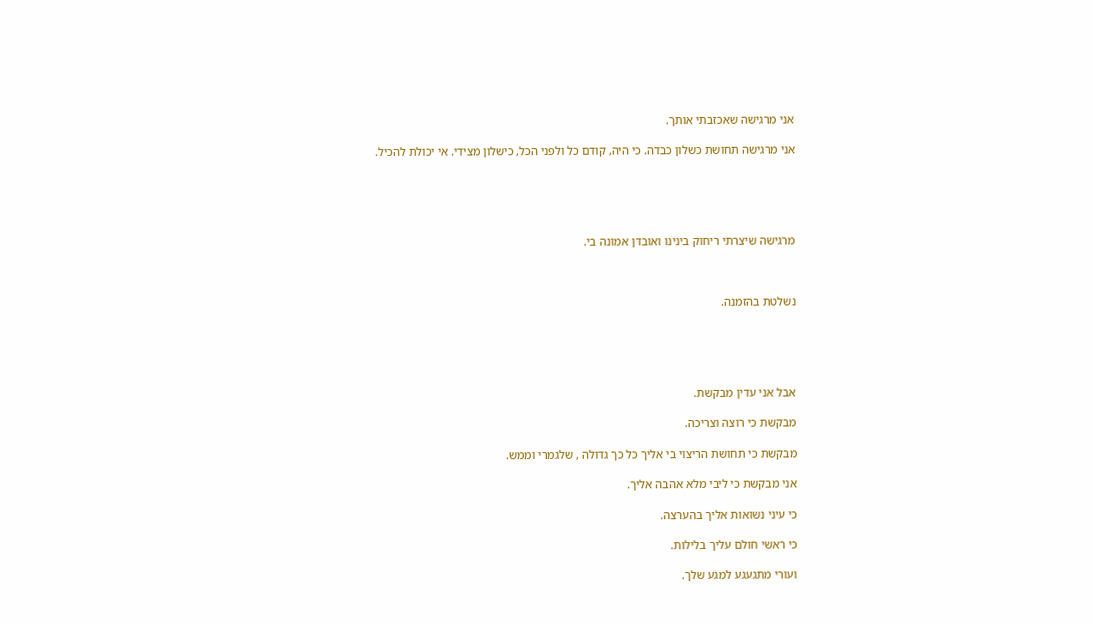אני מרגישה שאכזבתי אותך.

אני מרגישה תחושת כשלון כבדה. כי היה, קודם כל ולפני הכל, כישלון מצידי. אי יכולת להכיל.





מרגישה שיצרתי ריחוק בינינו ואובדן אמונה בי.



נשלטת בהזמנה.





אבל אני עדין מבקשת.

מבקשת כי רוצה וצריכה.

מבקשת כי תחושת הריצוי בי אליך כל כך גדולה , שלגמרי וממש.

אני מבקשת כי ליבי מלא אהבה אליך.

כי עיני נשואות אליך בהערצה.

כי ראשי חולם עליך בלילות.

ועורי מתגעגע למגע שלך.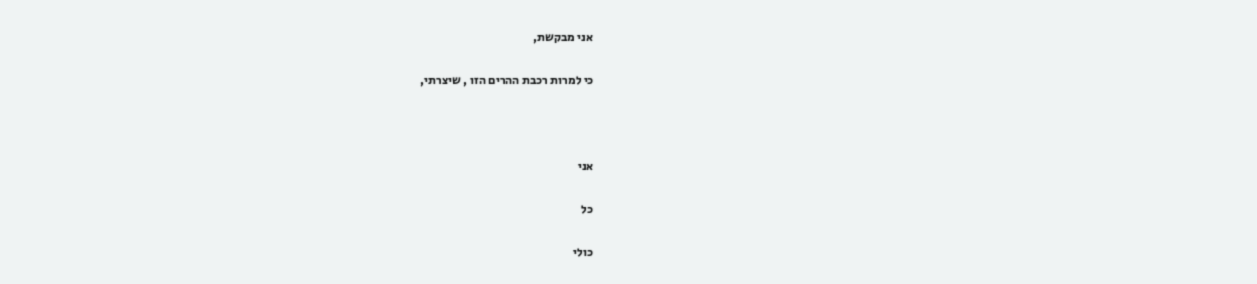אני מבקשת,

כי למרות רכבת ההרים הזו , שיצרתי,



אני

כל

כולי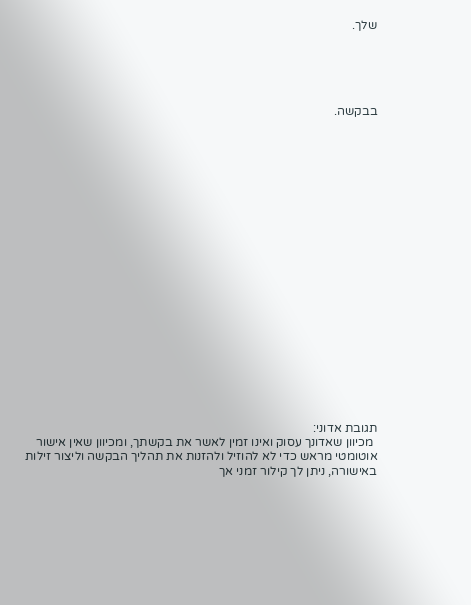שלך.





בבקשה.





















תגובת אדוני:
 מכיוון שאדונך עסוק ואינו זמין לאשר את בקשתך, ומכיוון שאין אישור אוטומטי מראש כדי לא להוזיל ולהזנות את תהליך הבקשה וליצור זילות באישורה, ניתן לך קילור זמני אך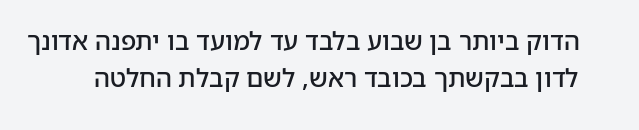הדוק ביותר בן שבוע בלבד עד למועד בו יתפנה אדונך לדון בבקשתך בכובד ראש, לשם קבלת החלטה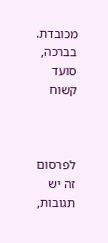מכובדת.
בברכה,
סועד קשוח



לפרסום זה יש תגובות,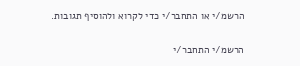הרשמ/י או התחבר/י כדי לקרוא ולהוסיף תגובות.

הרשמ/י התחבר/י